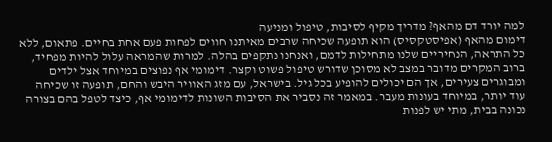למה יורד דם מהאף? מדריך מקיף לסיבות, טיפול ומניעה
דימום מהאף (אפיסטקסיס) הוא תופעה שכיחה שרבים מאיתנו חווים לפחות פעם אחת בחיים. פתאום, ללא כל התראה, הנחיריים שלנו מתחילות לדמם, ואנחנו נתקפים בהלה. למרות שהמראה עלול להיות מפחיד, ברוב המקרים מדובר במצב לא מסוכן שדורש טיפול פשוט וקצר. דימומי אף נפוצים במיוחד אצל ילדים ומבוגרים צעירים, אך הם יכולים להופיע בכל גיל. בישראל, עם מזג האוויר היבש והחם, תופעה זו שכיחה עוד יותר, במיוחד בעונות מעבר. במאמר זה נסביר את הסיבות השונות לדימומי אף, כיצד לטפל בהם בצורה נכונה בבית, מתי יש לפנות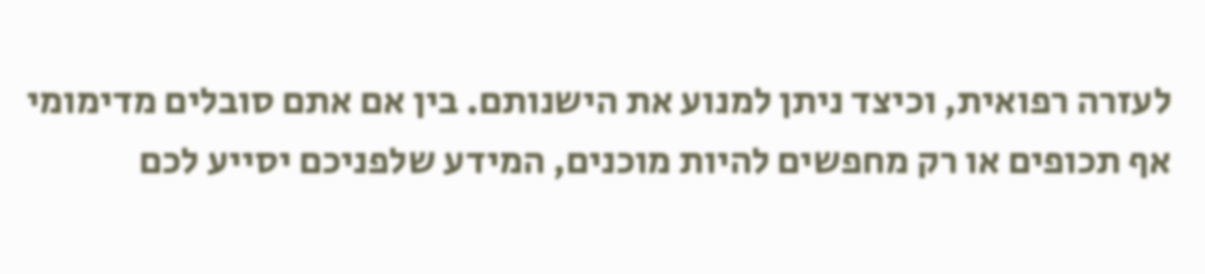לעזרה רפואית, וכיצד ניתן למנוע את הישנותם. בין אם אתם סובלים מדימומי אף תכופים או רק מחפשים להיות מוכנים, המידע שלפניכם יסייע לכם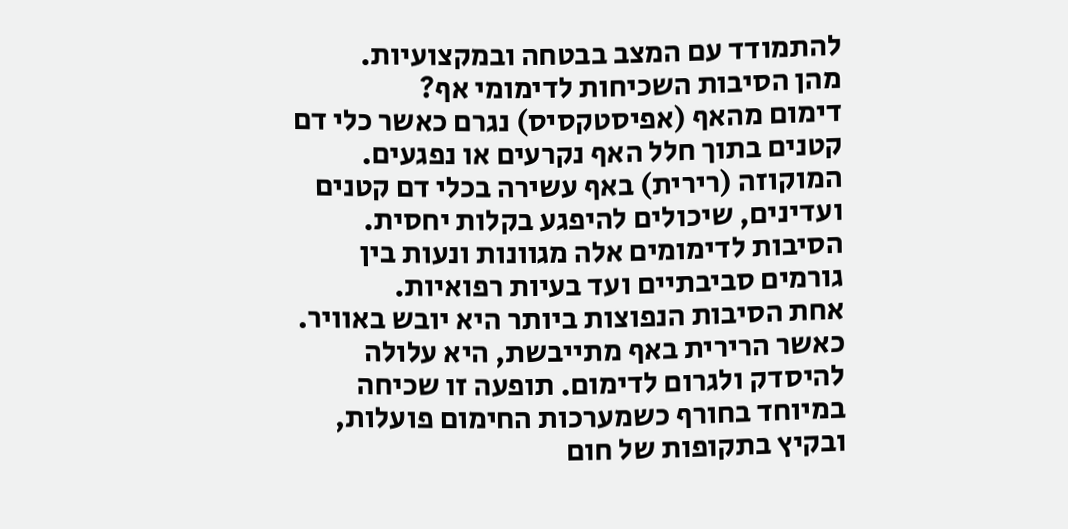להתמודד עם המצב בבטחה ובמקצועיות.
מהן הסיבות השכיחות לדימומי אף?
דימום מהאף (אפיסטקסיס) נגרם כאשר כלי דם קטנים בתוך חלל האף נקרעים או נפגעים. המוקוזה (רירית) באף עשירה בכלי דם קטנים ועדינים, שיכולים להיפגע בקלות יחסית. הסיבות לדימומים אלה מגוונות ונעות בין גורמים סביבתיים ועד בעיות רפואיות.
אחת הסיבות הנפוצות ביותר היא יובש באוויר. כאשר הרירית באף מתייבשת, היא עלולה להיסדק ולגרום לדימום. תופעה זו שכיחה במיוחד בחורף כשמערכות החימום פועלות, ובקיץ בתקופות של חום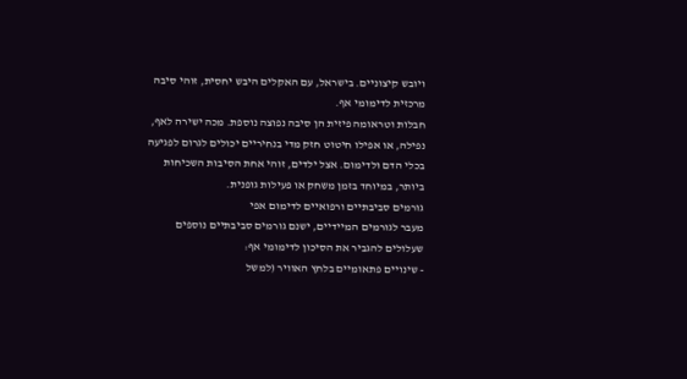ויובש קיצוניים. בישראל, עם האקלים היבש יחסית, זוהי סיבה מרכזית לדימומי אף.
חבלות וטראומה פיזית הן סיבה נפוצה נוספת. מכה ישירה לאף, נפילה, או אפילו חיטוט חזק מדי בנחיריים יכולים לגרום לפגיעה בכלי הדם ולדימום. אצל ילדים, זוהי אחת הסיבות השכיחות ביותר, במיוחד בזמן משחק או פעילות גופנית.
גורמים סביבתיים ורפואיים לדימום אפי
מעבר לגורמים המיידיים, ישנם גורמים סביבתיים נוספים שעלולים להגביר את הסיכון לדימומי אף:
- שינויים פתאומיים בלחץ האוויר (למשל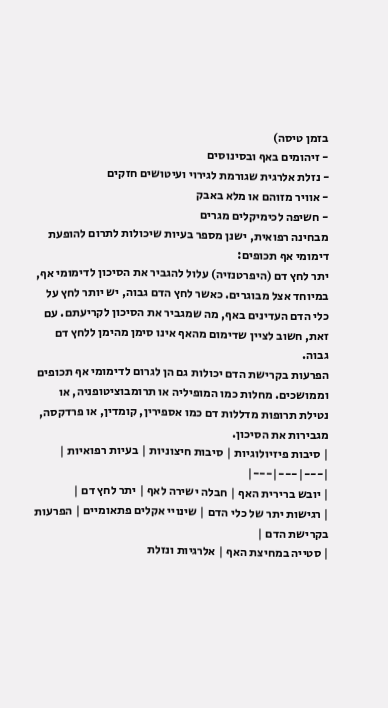בזמן טיסה)
- זיהומים באף ובסינוסים
- נזלת אלרגית שגורמת לגירוי ועיטושים חזקים
- אוויר מזוהם או מלא באבק
- חשיפה לכימיקלים מגרים
מבחינה רפואית, ישנן מספר בעיות שיכולות לתרום להופעת דימומי אף תכופים:
יתר לחץ דם (היפרטנזיה) עלול להגביר את הסיכון לדימומי אף, במיוחד אצל מבוגרים. כאשר לחץ הדם גבוה, יש יותר לחץ על כלי הדם העדינים באף, מה שמגביר את הסיכון לקריעתם. עם זאת, חשוב לציין שדימום מהאף אינו סימן מהימן ללחץ דם גבוה.
הפרעות בקרישת הדם יכולות גם הן לגרום לדימומי אף תכופים וממושכים. מחלות כמו המופיליה או תרומבוציטופניה, או נטילת תרופות מדללות דם כמו אספירין, קומדין, או פרדקסה, מגבירות את הסיכון.
| סיבות פיזיולוגיות | סיבות חיצוניות | בעיות רפואיות |
|---|---|---|
| יובש ברירית האף | חבלה ישירה לאף | יתר לחץ דם |
| רגישות יתר של כלי הדם | שינויי אקלים פתאומיים | הפרעות בקרישת הדם |
| סטייה במחיצת האף | אלרגיות ונזלת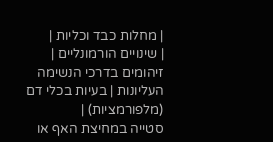| מחלות כבד וכליות |
| שינויים הורמונליים | זיהומים בדרכי הנשימה העליונות | בעיות בכלי דם (מלפורמציות) |
סטייה במחיצת האף או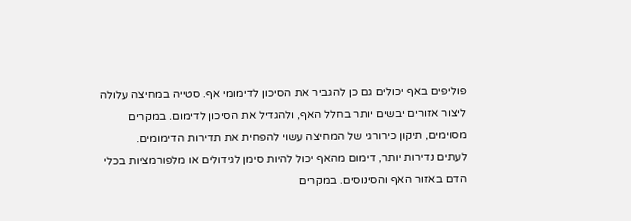פוליפים באף יכולים גם כן להגביר את הסיכון לדימומי אף. סטייה במחיצה עלולה ליצור אזורים יבשים יותר בחלל האף, ולהגדיל את הסיכון לדימום. במקרים מסוימים, תיקון כירורגי של המחיצה עשוי להפחית את תדירות הדימומים.
לעתים נדירות יותר, דימום מהאף יכול להיות סימן לגידולים או מלפורמציות בכלי הדם באזור האף והסינוסים. במקרים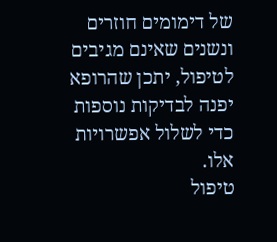של דימומים חוזרים ונשנים שאינם מגיבים לטיפול, יתכן שהרופא יפנה לבדיקות נוספות כדי לשלול אפשרויות אלו.
טיפול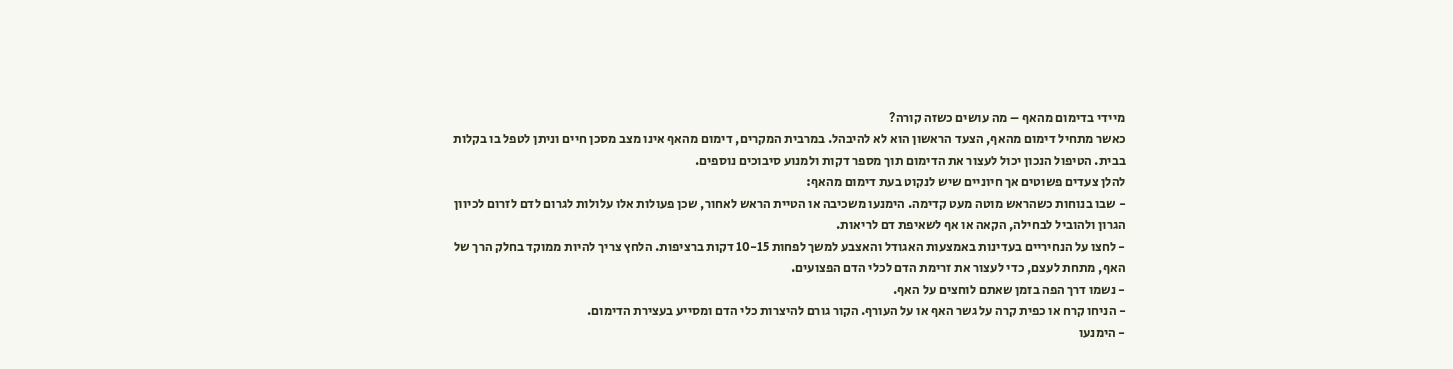מיידי בדימום מהאף – מה עושים כשזה קורה?
כאשר מתחיל דימום מהאף, הצעד הראשון הוא לא להיבהל. במרבית המקרים, דימום מהאף אינו מצב מסכן חיים וניתן לטפל בו בקלות בבית. הטיפול הנכון יכול לעצור את הדימום תוך מספר דקות ולמנוע סיבוכים נוספים.
להלן צעדים פשוטים אך חיוניים שיש לנקוט בעת דימום מהאף:
- שבו בנוחות כשהראש מוטה מעט קדימה. הימנעו משכיבה או הטיית הראש לאחור, שכן פעולות אלו עלולות לגרום לדם לזרום לכיוון הגרון ולהוביל לבחילה, הקאה או אף לשאיפת דם לריאות.
- לחצו על הנחיריים בעדינות באמצעות האגודל והאצבע למשך לפחות 10-15 דקות ברציפות. הלחץ צריך להיות ממוקד בחלק הרך של האף, מתחת לעצם, כדי לעצור את זרימת הדם לכלי הדם הפצועים.
- נשמו דרך הפה בזמן שאתם לוחצים על האף.
- הניחו קרח או כפית קרה על גשר האף או על העורף. הקור גורם להיצרות כלי הדם ומסייע בעצירת הדימום.
- הימנעו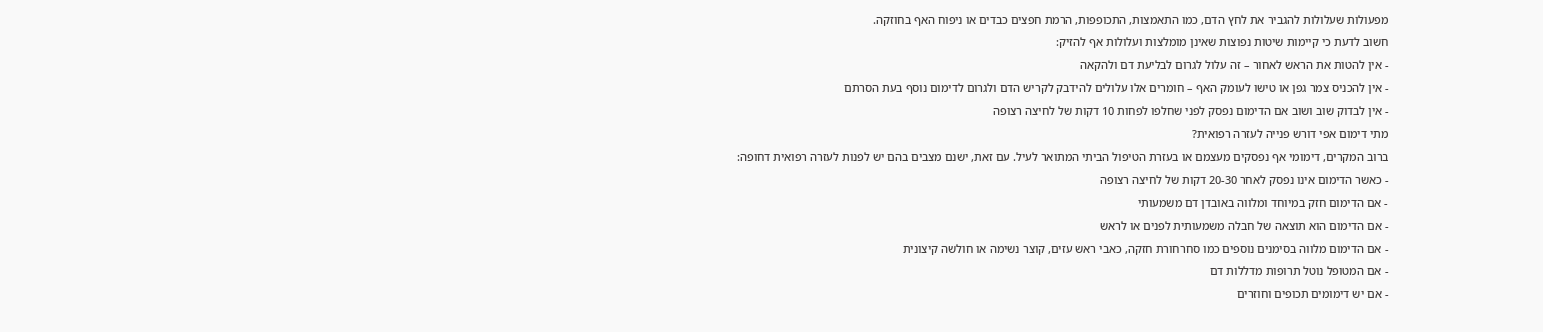מפעולות שעלולות להגביר את לחץ הדם, כמו התאמצות, התכופפות, הרמת חפצים כבדים או ניפוח האף בחוזקה.
חשוב לדעת כי קיימות שיטות נפוצות שאינן מומלצות ועלולות אף להזיק:
- אין להטות את הראש לאחור – זה עלול לגרום לבליעת דם ולהקאה
- אין להכניס צמר גפן או טישו לעומק האף – חומרים אלו עלולים להידבק לקריש הדם ולגרום לדימום נוסף בעת הסרתם
- אין לבדוק שוב ושוב אם הדימום נפסק לפני שחלפו לפחות 10 דקות של לחיצה רצופה
מתי דימום אפי דורש פנייה לעזרה רפואית?
ברוב המקרים, דימומי אף נפסקים מעצמם או בעזרת הטיפול הביתי המתואר לעיל. עם זאת, ישנם מצבים בהם יש לפנות לעזרה רפואית דחופה:
- כאשר הדימום אינו נפסק לאחר 20-30 דקות של לחיצה רצופה
- אם הדימום חזק במיוחד ומלווה באובדן דם משמעותי
- אם הדימום הוא תוצאה של חבלה משמעותית לפנים או לראש
- אם הדימום מלווה בסימנים נוספים כמו סחרחורת חזקה, כאבי ראש עזים, קוצר נשימה או חולשה קיצונית
- אם המטופל נוטל תרופות מדללות דם
- אם יש דימומים תכופים וחוזרים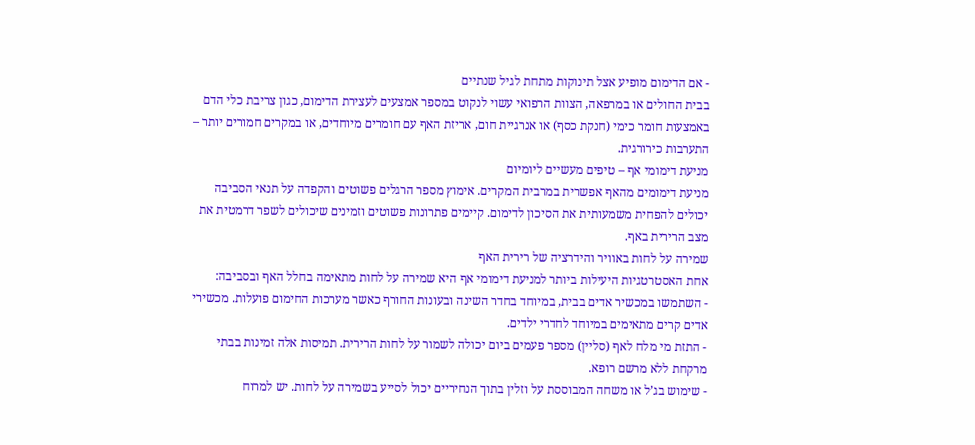- אם הדימום מופיע אצל תינוקות מתחת לגיל שנתיים
בבית החולים או במרפאה, הצוות הרפואי עשוי לנקוט במספר אמצעים לעצירת הדימום, כגון צריבת כלי הדם באמצעות חומר כימי (חנקת כסף) או אנרגיית חום, אריזת האף עם חומרים מיוחדים, או במקרים חמורים יותר – התערבות כירורגית.
מניעת דימומי אף – טיפים מעשיים ליומיום
מניעת דימומים מהאף אפשרית במרבית המקרים. אימוץ מספר הרגלים פשוטים והקפדה על תנאי הסביבה יכולים להפחית משמעותית את הסיכון לדימום. קיימים פתרונות פשוטים וזמינים שיכולים לשפר דרמטית את מצב הרירית באף.
שמירה על לחות באוויר והידרציה של רירית האף
אחת האסטרטגיות היעילות ביותר למניעת דימומי אף היא שמירה על לחות מתאימה בחלל האף ובסביבה:
- השתמשו במכשיר אדים בבית, במיוחד בחדר השינה ובעונות החורף כאשר מערכות החימום פועלות. מכשירי אדים קרים מתאימים במיוחד לחדרי ילדים.
- התזת מי מלח לאף (סליין) מספר פעמים ביום יכולה לשמור על לחות הרירית. תמיסות אלה זמינות בבתי מרקחת ללא מרשם רופא.
- שימוש בג’ל או משחה המבוססת על וזלין בתוך הנחיריים יכול לסייע בשמירה על לחות. יש למרוח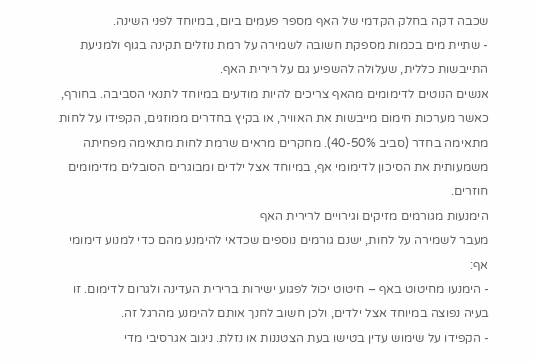שכבה דקה בחלק הקדמי של האף מספר פעמים ביום, במיוחד לפני השינה.
- שתיית מים בכמות מספקת חשובה לשמירה על רמת נוזלים תקינה בגוף ולמניעת התייבשות כללית, שעלולה להשפיע גם על רירית האף.
אנשים הנוטים לדימומים מהאף צריכים להיות מודעים במיוחד לתנאי הסביבה. בחורף, כאשר מערכות חימום מייבשות את האוויר, או בקיץ בחדרים ממוזגים, הקפידו על לחות מתאימה בחדר (סביב 40-50%). מחקרים מראים שרמת לחות מתאימה מפחיתה משמעותית את הסיכון לדימומי אף, במיוחד אצל ילדים ומבוגרים הסובלים מדימומים חוזרים.
הימנעות מגורמים מזיקים וגירויים לרירית האף
מעבר לשמירה על לחות, ישנם גורמים נוספים שכדאי להימנע מהם כדי למנוע דימומי אף:
- הימנעו מחיטוט באף – חיטוט יכול לפגוע ישירות ברירית העדינה ולגרום לדימום. זו בעיה נפוצה במיוחד אצל ילדים, ולכן חשוב לחנך אותם להימנע מהרגל זה.
- הקפידו על שימוש עדין בטישו בעת הצטננות או נזלת. ניגוב אגרסיבי מדי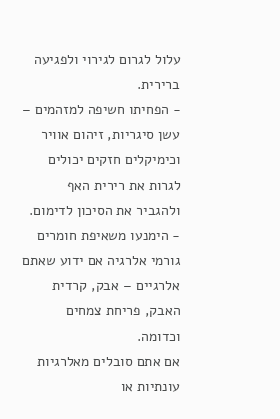עלול לגרום לגירוי ולפגיעה ברירית.
- הפחיתו חשיפה למזהמים – עשן סיגריות, זיהום אוויר וכימיקלים חזקים יכולים לגרות את רירית האף ולהגביר את הסיכון לדימום.
- הימנעו משאיפת חומרים גורמי אלרגיה אם ידוע שאתם אלרגיים – אבק, קרדית האבק, פריחת צמחים וכדומה.
אם אתם סובלים מאלרגיות עונתיות או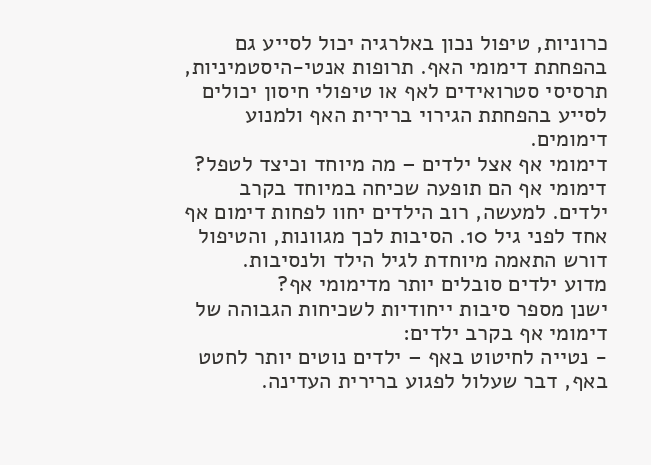כרוניות, טיפול נכון באלרגיה יכול לסייע גם בהפחתת דימומי האף. תרופות אנטי-היסטמיניות, תרסיסי סטרואידים לאף או טיפולי חיסון יכולים לסייע בהפחתת הגירוי ברירית האף ולמנוע דימומים.
דימומי אף אצל ילדים – מה מיוחד וכיצד לטפל?
דימומי אף הם תופעה שכיחה במיוחד בקרב ילדים. למעשה, רוב הילדים יחוו לפחות דימום אף אחד לפני גיל 10. הסיבות לכך מגוונות, והטיפול דורש התאמה מיוחדת לגיל הילד ולנסיבות.
מדוע ילדים סובלים יותר מדימומי אף?
ישנן מספר סיבות ייחודיות לשכיחות הגבוהה של דימומי אף בקרב ילדים:
- נטייה לחיטוט באף – ילדים נוטים יותר לחטט באף, דבר שעלול לפגוע ברירית העדינה.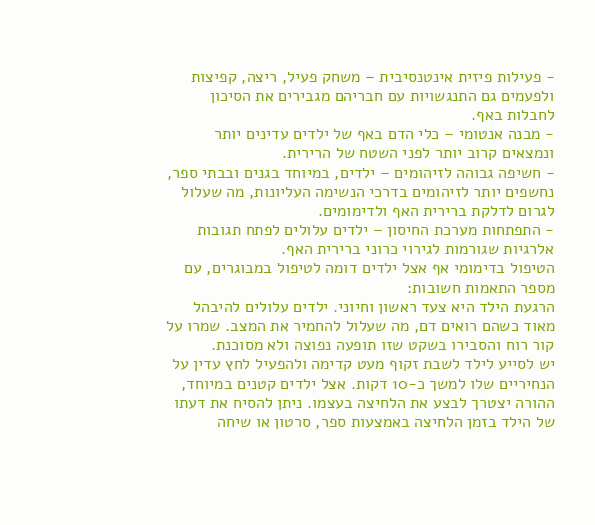- פעילות פיזית אינטנסיבית – משחק פעיל, ריצה, קפיצות ולפעמים גם התנגשויות עם חבריהם מגבירים את הסיכון לחבלות באף.
- מבנה אנטומי – כלי הדם באף של ילדים עדינים יותר ונמצאים קרוב יותר לפני השטח של הרירית.
- חשיפה גבוהה לזיהומים – ילדים, במיוחד בגנים ובבתי ספר, נחשפים יותר לזיהומים בדרכי הנשימה העליונות, מה שעלול לגרום לדלקת ברירית האף ולדימומים.
- התפתחות מערכת החיסון – ילדים עלולים לפתח תגובות אלרגיות שגורמות לגירוי כרוני ברירית האף.
הטיפול בדימומי אף אצל ילדים דומה לטיפול במבוגרים, עם מספר התאמות חשובות:
הרגעת הילד היא צעד ראשון וחיוני. ילדים עלולים להיבהל מאוד כשהם רואים דם, מה שעלול להחמיר את המצב. שמרו על קור רוח והסבירו בשקט שזו תופעה נפוצה ולא מסוכנת.
יש לסייע לילד לשבת זקוף מעט קדימה ולהפעיל לחץ עדין על הנחיריים שלו למשך כ-10 דקות. אצל ילדים קטנים במיוחד, ההורה יצטרך לבצע את הלחיצה בעצמו. ניתן להסיח את דעתו של הילד בזמן הלחיצה באמצעות ספר, סרטון או שיחה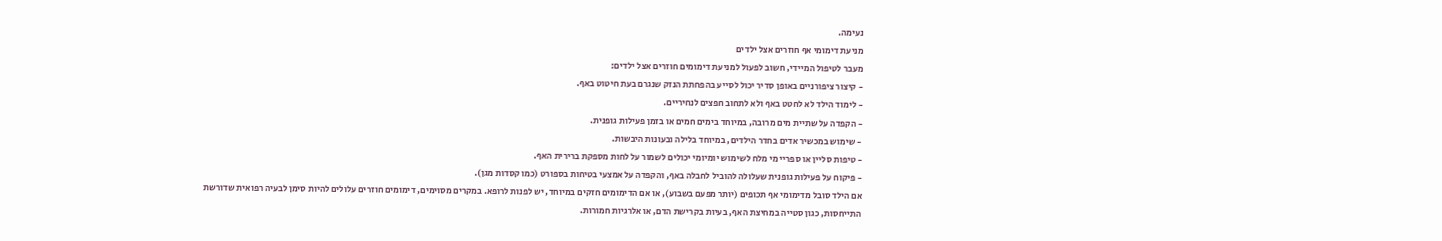נעימה.
מניעת דימומי אף חוזרים אצל ילדים
מעבר לטיפול המיידי, חשוב לפעול למניעת דימומים חוזרים אצל ילדים:
- קיצור ציפורניים באופן סדיר יכול לסייע בהפחתת הנזק שנגרם בעת חיטוט באף.
- לימוד הילד לא לחטט באף ולא לתחוב חפצים לנחיריים.
- הקפדה על שתיית מים מרובה, במיוחד בימים חמים או בזמן פעילות גופנית.
- שימוש במכשיר אדים בחדר הילדים, במיוחד בלילה ובעונות היבשות.
- טיפות סליין או ספריי מי מלח לשימוש יומיומי יכולים לשמור על לחות מספקת ברירית האף.
- פיקוח על פעילות גופנית שעלולה להוביל לחבלה באף, והקפדה על אמצעי בטיחות בספורט (כמו קסדות מגן).
אם הילד סובל מדימומי אף תכופים (יותר מפעם בשבוע), או אם הדימומים חזקים במיוחד, יש לפנות לרופא. במקרים מסוימים, דימומים חוזרים עלולים להיות סימן לבעיה רפואית שדורשת התייחסות, כגון סטייה במחיצת האף, בעיות בקרישת הדם, או אלרגיות חמורות.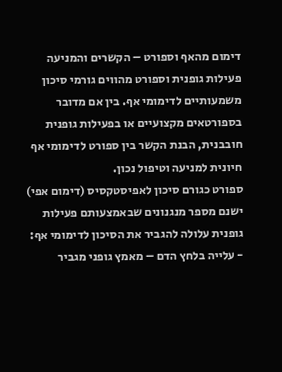דימום מהאף וספורט – הקשרים והמניעה
פעילות גופנית וספורט מהווים גורמי סיכון משמעותיים לדימומי אף. בין אם מדובר בספורטאים מקצועיים או בפעילות גופנית חובבנית, הבנת הקשר בין ספורט לדימומי אף חיונית למניעה וטיפול נכון.
ספורט כגורם סיכון לאפיסטקסיס (דימום אפי)
ישנם מספר מנגנונים שבאמצעותם פעילות גופנית עלולה להגביר את הסיכון לדימומי אף:
- עלייה בלחץ הדם – מאמץ גופני מגביר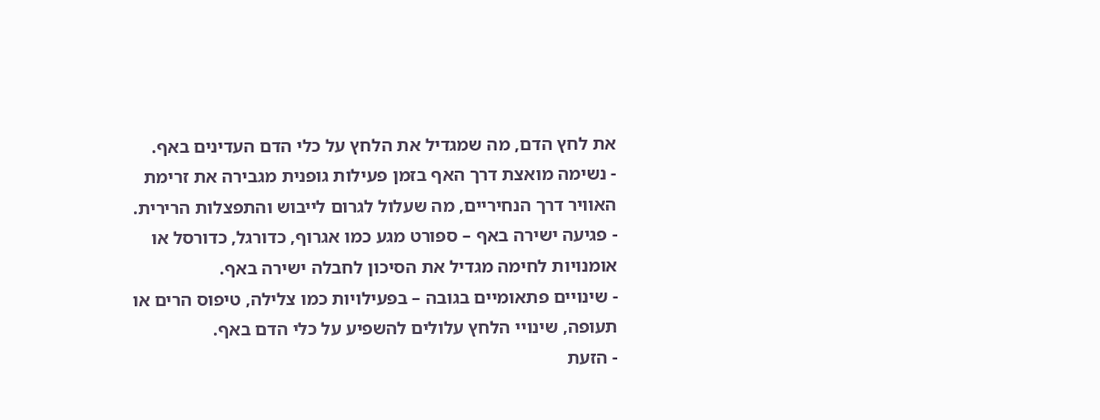את לחץ הדם, מה שמגדיל את הלחץ על כלי הדם העדינים באף.
- נשימה מואצת דרך האף בזמן פעילות גופנית מגבירה את זרימת האוויר דרך הנחיריים, מה שעלול לגרום לייבוש והתפצלות הרירית.
- פגיעה ישירה באף – ספורט מגע כמו אגרוף, כדורגל, כדורסל או אומנויות לחימה מגדיל את הסיכון לחבלה ישירה באף.
- שינויים פתאומיים בגובה – בפעילויות כמו צלילה, טיפוס הרים או תעופה, שינויי הלחץ עלולים להשפיע על כלי הדם באף.
- הזעת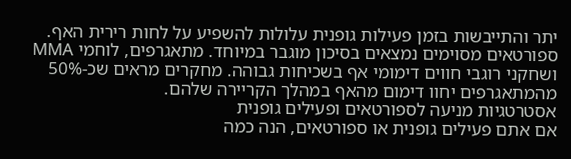יתר והתייבשות בזמן פעילות גופנית עלולות להשפיע על לחות רירית האף.
ספורטאים מסוימים נמצאים בסיכון מוגבר במיוחד. מתאגרפים, לוחמי MMA ושחקני רוגבי חווים דימומי אף בשכיחות גבוהה. מחקרים מראים שכ-50% מהמתאגרפים יחוו דימום מהאף במהלך הקריירה שלהם.
אסטרטגיות מניעה לספורטאים ופעילים גופנית
אם אתם פעילים גופנית או ספורטאים, הנה כמה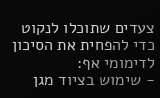צעדים שתוכלו לנקוט כדי להפחית את הסיכון לדימומי אף:
- שימוש בציוד מגן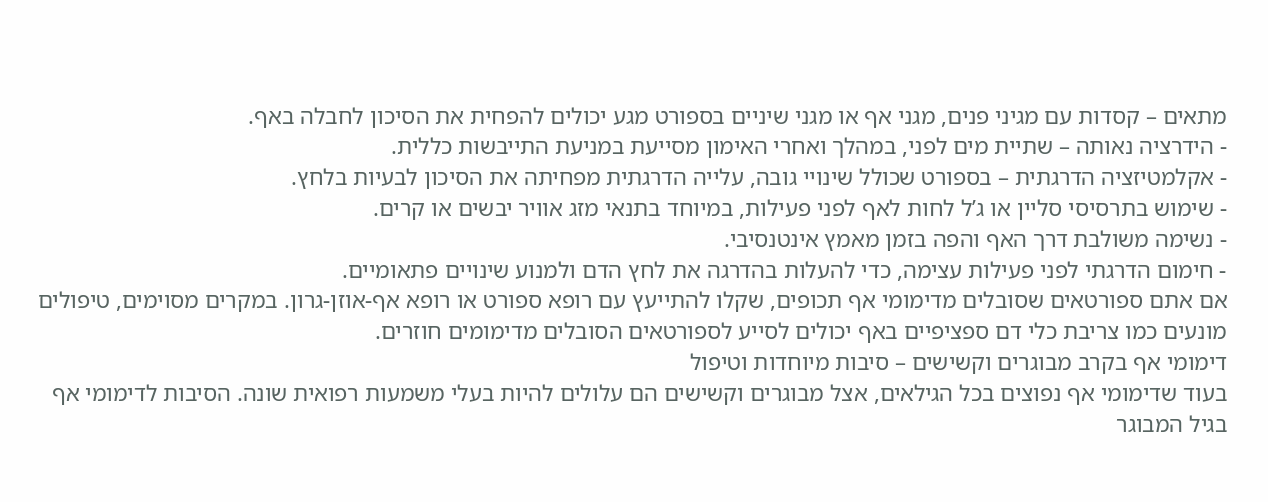מתאים – קסדות עם מגיני פנים, מגני אף או מגני שיניים בספורט מגע יכולים להפחית את הסיכון לחבלה באף.
- הידרציה נאותה – שתיית מים לפני, במהלך ואחרי האימון מסייעת במניעת התייבשות כללית.
- אקלמטיזציה הדרגתית – בספורט שכולל שינויי גובה, עלייה הדרגתית מפחיתה את הסיכון לבעיות בלחץ.
- שימוש בתרסיסי סליין או ג’ל לחות לאף לפני פעילות, במיוחד בתנאי מזג אוויר יבשים או קרים.
- נשימה משולבת דרך האף והפה בזמן מאמץ אינטנסיבי.
- חימום הדרגתי לפני פעילות עצימה, כדי להעלות בהדרגה את לחץ הדם ולמנוע שינויים פתאומיים.
אם אתם ספורטאים שסובלים מדימומי אף תכופים, שקלו להתייעץ עם רופא ספורט או רופא אף-אוזן-גרון. במקרים מסוימים, טיפולים מונעים כמו צריבת כלי דם ספציפיים באף יכולים לסייע לספורטאים הסובלים מדימומים חוזרים.
דימומי אף בקרב מבוגרים וקשישים – סיבות מיוחדות וטיפול
בעוד שדימומי אף נפוצים בכל הגילאים, אצל מבוגרים וקשישים הם עלולים להיות בעלי משמעות רפואית שונה. הסיבות לדימומי אף בגיל המבוגר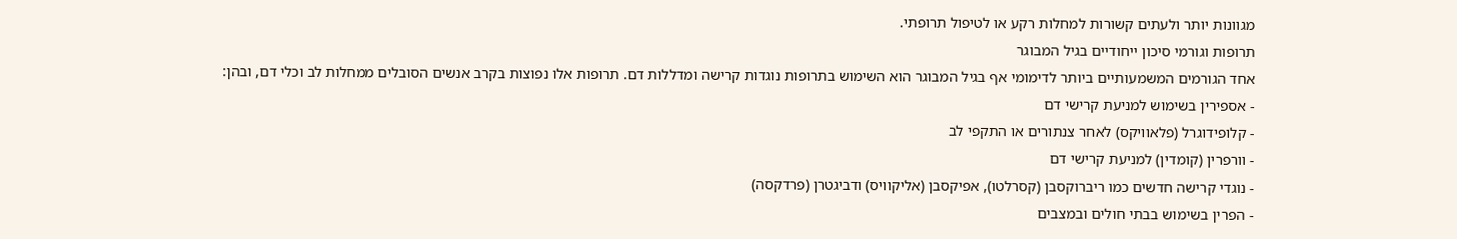מגוונות יותר ולעתים קשורות למחלות רקע או לטיפול תרופתי.
תרופות וגורמי סיכון ייחודיים בגיל המבוגר
אחד הגורמים המשמעותיים ביותר לדימומי אף בגיל המבוגר הוא השימוש בתרופות נוגדות קרישה ומדללות דם. תרופות אלו נפוצות בקרב אנשים הסובלים ממחלות לב וכלי דם, ובהן:
- אספירין בשימוש למניעת קרישי דם
- קלופידוגרל (פלאוויקס) לאחר צנתורים או התקפי לב
- וורפרין (קומדין) למניעת קרישי דם
- נוגדי קרישה חדשים כמו ריברוקסבן (קסרלטו), אפיקסבן (אליקוויס) ודביגטרן (פרדקסה)
- הפרין בשימוש בבתי חולים ובמצבים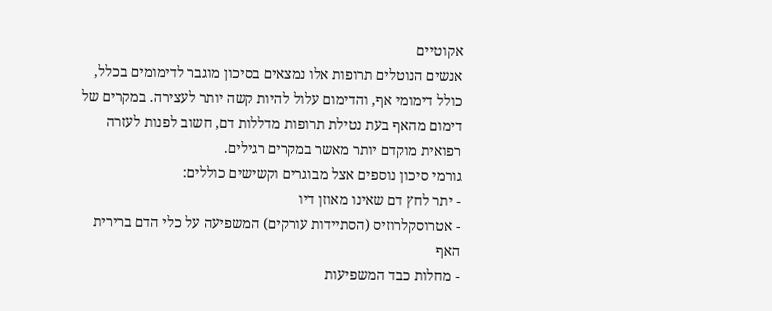אקוטיים
אנשים הנוטלים תרופות אלו נמצאים בסיכון מוגבר לדימומים בכלל, כולל דימומי אף, והדימום עלול להיות קשה יותר לעצירה. במקרים של דימום מהאף בעת נטילת תרופות מדללות דם, חשוב לפנות לעזרה רפואית מוקדם יותר מאשר במקרים רגילים.
גורמי סיכון נוספים אצל מבוגרים וקשישים כוללים:
- יתר לחץ דם שאינו מאוזן דיו
- אטרוסקלרוזיס (הסתיידות עורקים) המשפיעה על כלי הדם ברירית האף
- מחלות כבד המשפיעות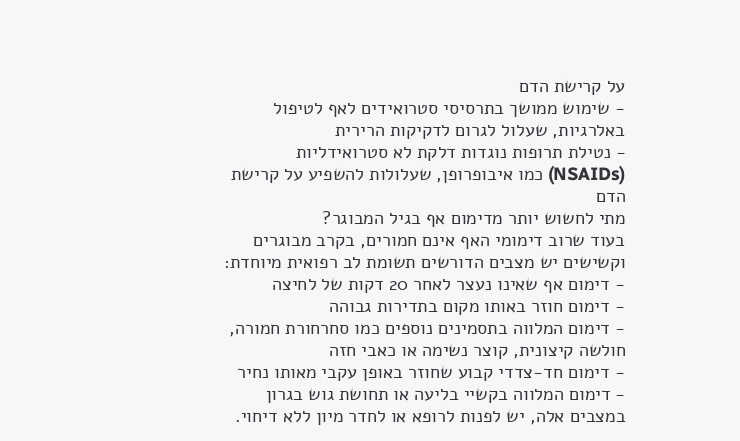על קרישת הדם
- שימוש ממושך בתרסיסי סטרואידים לאף לטיפול באלרגיות, שעלול לגרום לדקיקות הרירית
- נטילת תרופות נוגדות דלקת לא סטרואידליות (NSAIDs) כמו איבופרופן, שעלולות להשפיע על קרישת הדם
מתי לחשוש יותר מדימום אף בגיל המבוגר?
בעוד שרוב דימומי האף אינם חמורים, בקרב מבוגרים וקשישים יש מצבים הדורשים תשומת לב רפואית מיוחדת:
- דימום אף שאינו נעצר לאחר 20 דקות של לחיצה
- דימום חוזר באותו מקום בתדירות גבוהה
- דימום המלווה בתסמינים נוספים כמו סחרחורת חמורה, חולשה קיצונית, קוצר נשימה או כאבי חזה
- דימום חד-צדדי קבוע שחוזר באופן עקבי מאותו נחיר
- דימום המלווה בקשיי בליעה או תחושת גוש בגרון
במצבים אלה, יש לפנות לרופא או לחדר מיון ללא דיחוי.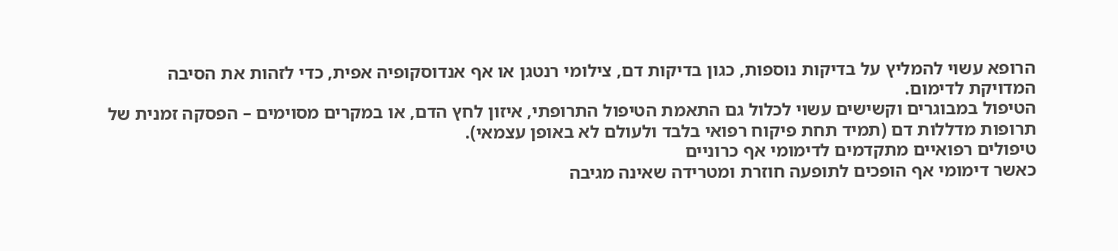הרופא עשוי להמליץ על בדיקות נוספות, כגון בדיקות דם, צילומי רנטגן או אף אנדוסקופיה אפית, כדי לזהות את הסיבה המדויקת לדימום.
הטיפול במבוגרים וקשישים עשוי לכלול גם התאמת הטיפול התרופתי, איזון לחץ הדם, או במקרים מסוימים – הפסקה זמנית של תרופות מדללות דם (תמיד תחת פיקוח רפואי בלבד ולעולם לא באופן עצמאי).
טיפולים רפואיים מתקדמים לדימומי אף כרוניים
כאשר דימומי אף הופכים לתופעה חוזרת ומטרידה שאינה מגיבה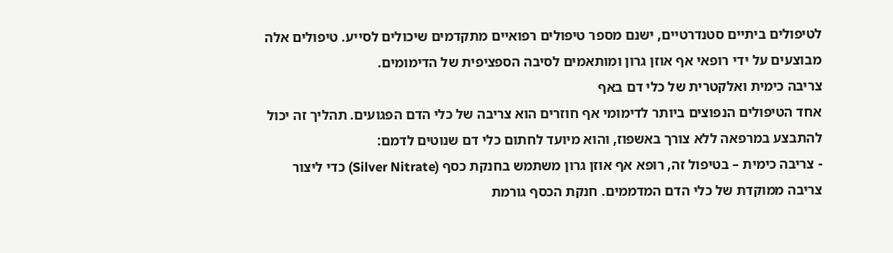לטיפולים ביתיים סטנדרטיים, ישנם מספר טיפולים רפואיים מתקדמים שיכולים לסייע. טיפולים אלה מבוצעים על ידי רופאי אף אוזן גרון ומותאמים לסיבה הספציפית של הדימומים.
צריבה כימית ואלקטרית של כלי דם באף
אחד הטיפולים הנפוצים ביותר לדימומי אף חוזרים הוא צריבה של כלי הדם הפגועים. תהליך זה יכול להתבצע במרפאה ללא צורך באשפוז, והוא מיועד לחתום כלי דם שנוטים לדמם:
- צריבה כימית – בטיפול זה, רופא אף אוזן גרון משתמש בחנקת כסף (Silver Nitrate) כדי ליצור צריבה ממוקדת של כלי הדם המדממים. חנקת הכסף גורמת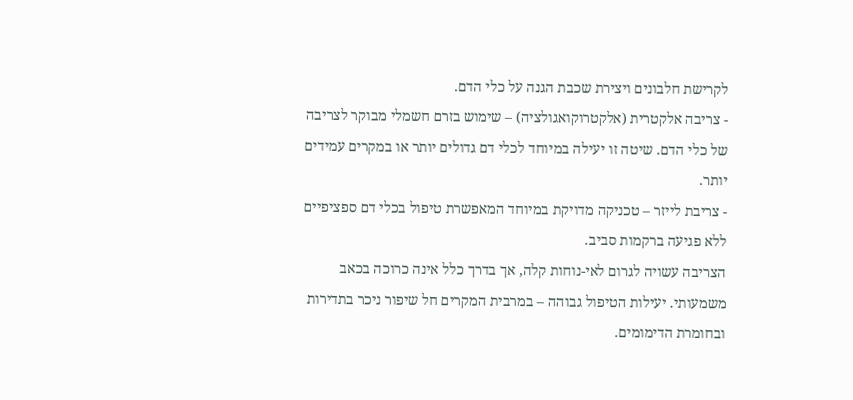לקרישת חלבונים ויצירת שכבת הגנה על כלי הדם.
- צריבה אלקטרית (אלקטרוקואגולציה) – שימוש בזרם חשמלי מבוקר לצריבה של כלי הדם. שיטה זו יעילה במיוחד לכלי דם גדולים יותר או במקרים עמידים יותר.
- צריבת לייזר – טכניקה מדויקת במיוחד המאפשרת טיפול בכלי דם ספציפיים ללא פגיעה ברקמות סביב.
הצריבה עשויה לגרום לאי-נוחות קלה, אך בדרך כלל אינה כרוכה בכאב משמעותי. יעילות הטיפול גבוהה – במרבית המקרים חל שיפור ניכר בתדירות ובחומרת הדימומים.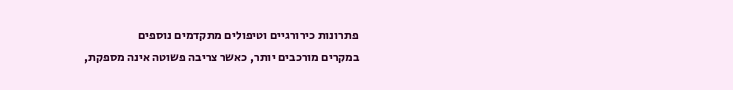פתרונות כירורגיים וטיפולים מתקדמים נוספים
במקרים מורכבים יותר, כאשר צריבה פשוטה אינה מספקת,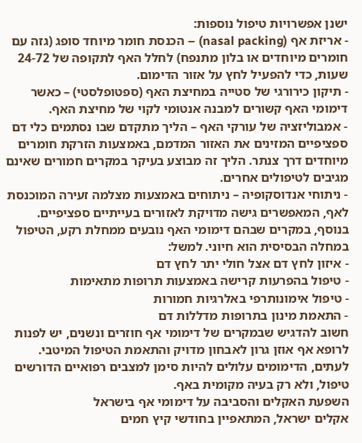ישנן אפשרויות טיפול נוספות:
- אריזת אף (nasal packing) – הכנסת חומר מיוחד סופג (גזה עם חומרים מיוחדים או בלון מתנפח) לחלל האף לתקופה של 24-72 שעות, כדי להפעיל לחץ על אזור הדימום.
- תיקון כירורגי של סטייה במחיצת האף (ספטופלסטי) – כאשר דימומי האף קשורים למבנה אנטומי לקוי של מחיצת האף.
- אמבוליזציה של עורקי האף – הליך מתקדם שבו נסתמים כלי דם ספציפיים המזינים את האזור המדמם, באמצעות הזרקת חומרים מיוחדים דרך צנתר. הליך זה מבוצע בעיקר במקרים חמורים שאינם מגיבים לטיפולים אחרים.
- ניתוחי אנדוסקופיה – ניתוחים באמצעות מצלמה זעירה המוכנסת לאף, המאפשרים גישה מדויקת לאזורים בעייתיים ספציפיים.
בנוסף, במקרים שבהם דימומי האף נובעים ממחלת רקע, הטיפול במחלה הבסיסית הוא חיוני. למשל:
- איזון לחץ דם אצל חולי יתר לחץ דם
- טיפול בהפרעות קרישה באמצעות תרופות מתאימות
- טיפול אימונותרפי באלרגיות חמורות
- התאמת מינון בתרופות מדללות דם
חשוב להדגיש שבמקרים של דימומי אף חוזרים ונשנים, יש לפנות לרופא אף אוזן גרון לאבחון מדויק והתאמת הטיפול המיטבי. לעתים, הדימומים עלולים להיות סימן למצבים רפואיים הדורשים טיפול, ולא רק בעיה מקומית באף.
השפעת האקלים והסביבה על דימומי אף בישראל
אקלים ישראל, המתאפיין בחודשי קיץ חמים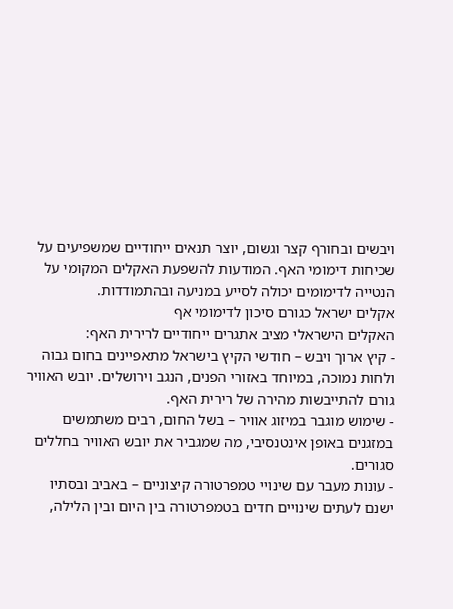ויבשים ובחורף קצר וגשום, יוצר תנאים ייחודיים שמשפיעים על שכיחות דימומי האף. המודעות להשפעת האקלים המקומי על הנטייה לדימומים יכולה לסייע במניעה ובהתמודדות.
אקלים ישראל כגורם סיכון לדימומי אף
האקלים הישראלי מציב אתגרים ייחודיים לרירית האף:
- קיץ ארוך ויבש – חודשי הקיץ בישראל מתאפיינים בחום גבוה ולחות נמוכה, במיוחד באזורי הפנים, הנגב וירושלים. יובש האוויר גורם להתייבשות מהירה של רירית האף.
- שימוש מוגבר במיזוג אוויר – בשל החום, רבים משתמשים במזגנים באופן אינטנסיבי, מה שמגביר את יובש האוויר בחללים סגורים.
- עונות מעבר עם שינויי טמפרטורה קיצוניים – באביב ובסתיו ישנם לעתים שינויים חדים בטמפרטורה בין היום ובין הלילה,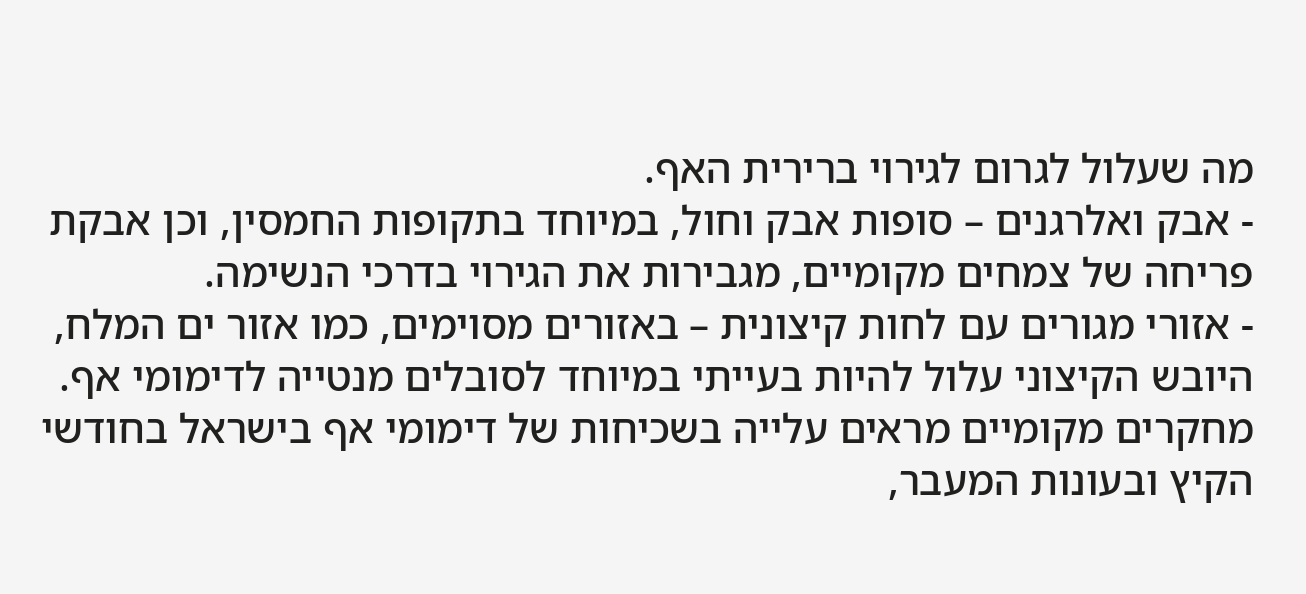מה שעלול לגרום לגירוי ברירית האף.
- אבק ואלרגנים – סופות אבק וחול, במיוחד בתקופות החמסין, וכן אבקת פריחה של צמחים מקומיים, מגבירות את הגירוי בדרכי הנשימה.
- אזורי מגורים עם לחות קיצונית – באזורים מסוימים, כמו אזור ים המלח, היובש הקיצוני עלול להיות בעייתי במיוחד לסובלים מנטייה לדימומי אף.
מחקרים מקומיים מראים עלייה בשכיחות של דימומי אף בישראל בחודשי הקיץ ובעונות המעבר,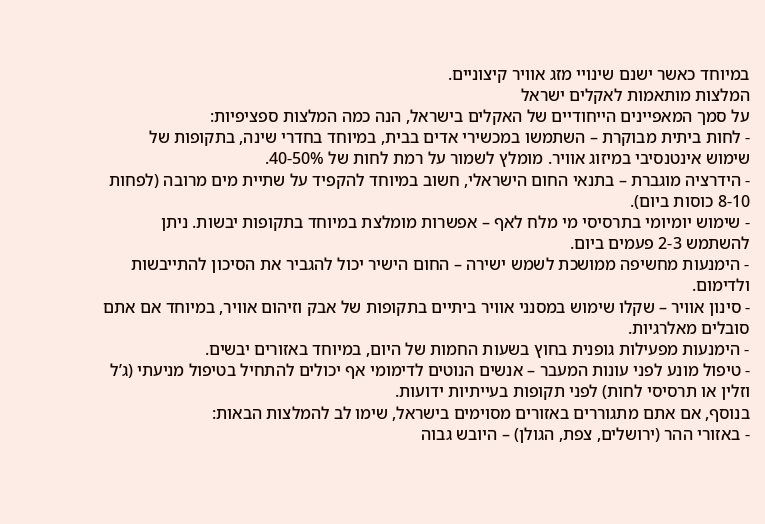במיוחד כאשר ישנם שינויי מזג אוויר קיצוניים.
המלצות מותאמות לאקלים ישראל
על סמך המאפיינים הייחודיים של האקלים בישראל, הנה כמה המלצות ספציפיות:
- לחות ביתית מבוקרת – השתמשו במכשירי אדים בבית, במיוחד בחדרי שינה, בתקופות של שימוש אינטנסיבי במיזוג אוויר. מומלץ לשמור על רמת לחות של 40-50%.
- הידרציה מוגברת – בתנאי החום הישראלי, חשוב במיוחד להקפיד על שתיית מים מרובה (לפחות 8-10 כוסות ביום).
- שימוש יומיומי בתרסיסי מי מלח לאף – אפשרות מומלצת במיוחד בתקופות יבשות. ניתן להשתמש 2-3 פעמים ביום.
- הימנעות מחשיפה ממושכת לשמש ישירה – החום הישיר יכול להגביר את הסיכון להתייבשות ולדימום.
- סינון אוויר – שקלו שימוש במסנני אוויר ביתיים בתקופות של אבק וזיהום אוויר, במיוחד אם אתם סובלים מאלרגיות.
- הימנעות מפעילות גופנית בחוץ בשעות החמות של היום, במיוחד באזורים יבשים.
- טיפול מונע לפני עונות המעבר – אנשים הנוטים לדימומי אף יכולים להתחיל בטיפול מניעתי (ג’ל וזלין או תרסיסי לחות) לפני תקופות בעייתיות ידועות.
בנוסף, אם אתם מתגוררים באזורים מסוימים בישראל, שימו לב להמלצות הבאות:
- באזורי ההר (ירושלים, צפת, הגולן) – היובש גבוה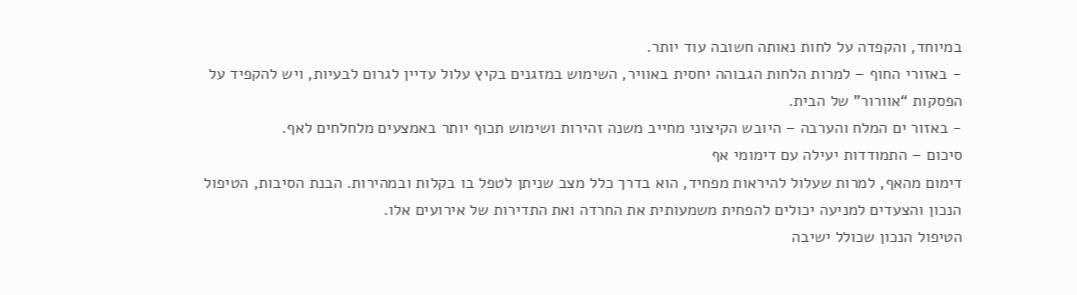במיוחד, והקפדה על לחות נאותה חשובה עוד יותר.
- באזורי החוף – למרות הלחות הגבוהה יחסית באוויר, השימוש במזגנים בקיץ עלול עדיין לגרום לבעיות, ויש להקפיד על הפסקות “אוורור” של הבית.
- באזור ים המלח והערבה – היובש הקיצוני מחייב משנה זהירות ושימוש תכוף יותר באמצעים מלחלחים לאף.
סיכום – התמודדות יעילה עם דימומי אף
דימום מהאף, למרות שעלול להיראות מפחיד, הוא בדרך כלל מצב שניתן לטפל בו בקלות ובמהירות. הבנת הסיבות, הטיפול הנכון והצעדים למניעה יכולים להפחית משמעותית את החרדה ואת התדירות של אירועים אלו.
הטיפול הנכון שכולל ישיבה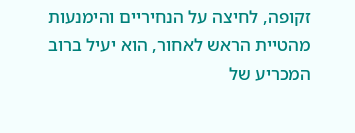זקופה, לחיצה על הנחיריים והימנעות מהטיית הראש לאחור, הוא יעיל ברוב המכריע של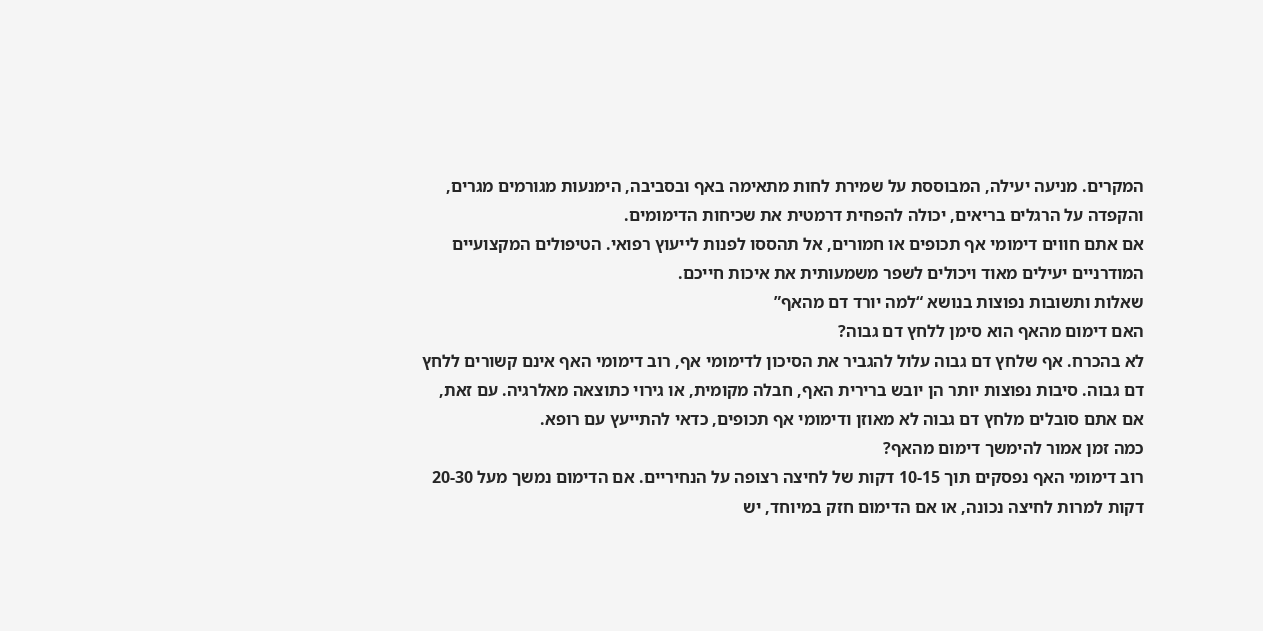המקרים. מניעה יעילה, המבוססת על שמירת לחות מתאימה באף ובסביבה, הימנעות מגורמים מגרים, והקפדה על הרגלים בריאים, יכולה להפחית דרמטית את שכיחות הדימומים.
אם אתם חווים דימומי אף תכופים או חמורים, אל תהססו לפנות לייעוץ רפואי. הטיפולים המקצועיים המודרניים יעילים מאוד ויכולים לשפר משמעותית את איכות חייכם.
שאלות ותשובות נפוצות בנושא “למה יורד דם מהאף”
האם דימום מהאף הוא סימן ללחץ דם גבוה?
לא בהכרח. אף שלחץ דם גבוה עלול להגביר את הסיכון לדימומי אף, רוב דימומי האף אינם קשורים ללחץ דם גבוה. סיבות נפוצות יותר הן יובש ברירית האף, חבלה מקומית, או גירוי כתוצאה מאלרגיה. עם זאת, אם אתם סובלים מלחץ דם גבוה לא מאוזן ודימומי אף תכופים, כדאי להתייעץ עם רופא.
כמה זמן אמור להימשך דימום מהאף?
רוב דימומי האף נפסקים תוך 10-15 דקות של לחיצה רצופה על הנחיריים. אם הדימום נמשך מעל 20-30 דקות למרות לחיצה נכונה, או אם הדימום חזק במיוחד, יש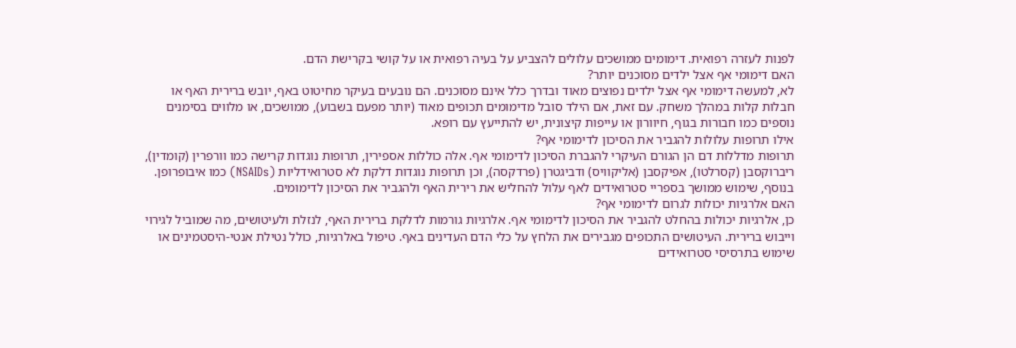לפנות לעזרה רפואית. דימומים ממושכים עלולים להצביע על בעיה רפואית או על קושי בקרישת הדם.
האם דימומי אף אצל ילדים מסוכנים יותר?
לא, למעשה דימומי אף אצל ילדים נפוצים מאוד ובדרך כלל אינם מסוכנים. הם נובעים בעיקר מחיטוט באף, יובש ברירית האף או חבלות קלות במהלך משחק. עם זאת, אם הילד סובל מדימומים תכופים מאוד (יותר מפעם בשבוע), ממושכים, או מלווים בסימנים נוספים כמו חבורות בגוף, חיוורון או עייפות קיצונית, יש להתייעץ עם רופא.
אילו תרופות עלולות להגביר את הסיכון לדימומי אף?
תרופות מדללות דם הן הגורם העיקרי להגברת הסיכון לדימומי אף. אלה כוללות אספירין, תרופות נוגדות קרישה כמו וורפרין (קומדין), ריברוקסבן (קסרלטו), אפיקסבן (אליקוויס) ודביגטרן (פרדקסה), וכן תרופות נוגדות דלקת לא סטרואידליות (NSAIDs) כמו איבופרופן. בנוסף, שימוש ממושך בספריי סטרואידים לאף עלול להחליש את רירית האף ולהגביר את הסיכון לדימומים.
האם אלרגיות יכולות לגרום לדימומי אף?
כן, אלרגיות יכולות בהחלט להגביר את הסיכון לדימומי אף. אלרגיות גורמות לדלקת ברירית האף, לנזלת ולעיטושים, מה שמוביל לגירוי וייבוש ברירית. העיטושים התכופים מגבירים את הלחץ על כלי הדם העדינים באף. טיפול באלרגיות, כולל נטילת אנטי-היסטמינים או שימוש בתרסיסי סטרואידים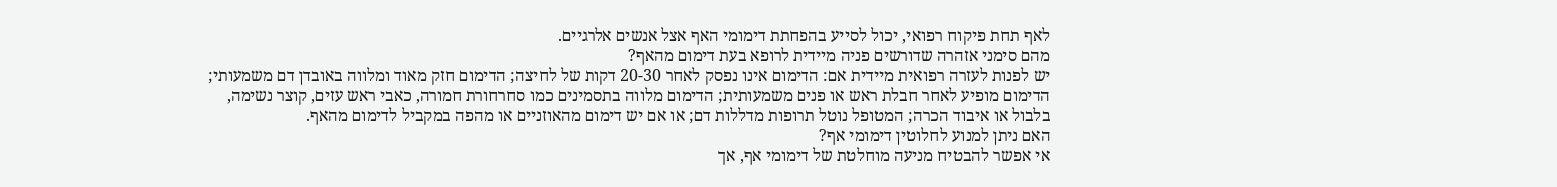לאף תחת פיקוח רפואי, יכול לסייע בהפחתת דימומי האף אצל אנשים אלרגיים.
מהם סימני אזהרה שדורשים פניה מיידית לרופא בעת דימום מהאף?
יש לפנות לעזרה רפואית מיידית אם: הדימום אינו נפסק לאחר 20-30 דקות של לחיצה; הדימום חזק מאוד ומלווה באובדן דם משמעותי; הדימום מופיע לאחר חבלת ראש או פנים משמעותית; הדימום מלווה בתסמינים כמו סחרחורת חמורה, כאבי ראש עזים, קוצר נשימה, בלבול או איבוד הכרה; המטופל נוטל תרופות מדללות דם; או אם יש דימום מהאוזניים או מהפה במקביל לדימום מהאף.
האם ניתן למנוע לחלוטין דימומי אף?
אי אפשר להבטיח מניעה מוחלטת של דימומי אף, אך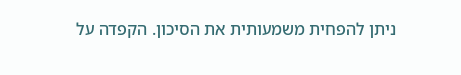ניתן להפחית משמעותית את הסיכון. הקפדה על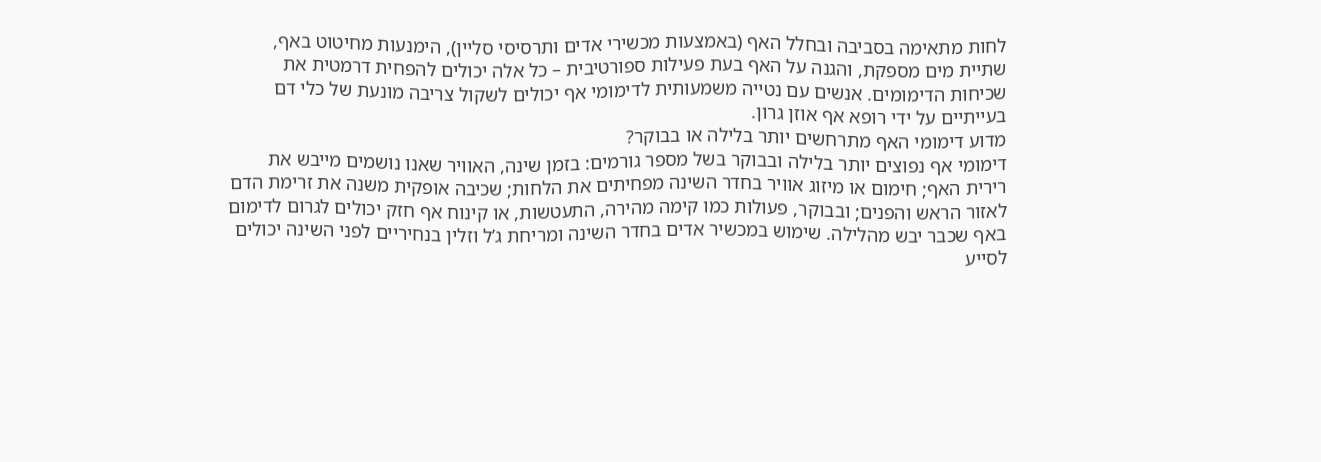לחות מתאימה בסביבה ובחלל האף (באמצעות מכשירי אדים ותרסיסי סליין), הימנעות מחיטוט באף, שתיית מים מספקת, והגנה על האף בעת פעילות ספורטיבית – כל אלה יכולים להפחית דרמטית את שכיחות הדימומים. אנשים עם נטייה משמעותית לדימומי אף יכולים לשקול צריבה מונעת של כלי דם בעייתיים על ידי רופא אף אוזן גרון.
מדוע דימומי האף מתרחשים יותר בלילה או בבוקר?
דימומי אף נפוצים יותר בלילה ובבוקר בשל מספר גורמים: בזמן שינה, האוויר שאנו נושמים מייבש את רירית האף; חימום או מיזוג אוויר בחדר השינה מפחיתים את הלחות; שכיבה אופקית משנה את זרימת הדם לאזור הראש והפנים; ובבוקר, פעולות כמו קימה מהירה, התעטשות, או קינוח אף חזק יכולים לגרום לדימום באף שכבר יבש מהלילה. שימוש במכשיר אדים בחדר השינה ומריחת ג’ל וזלין בנחיריים לפני השינה יכולים לסייע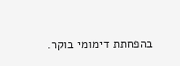בהפחתת דימומי בוקר.